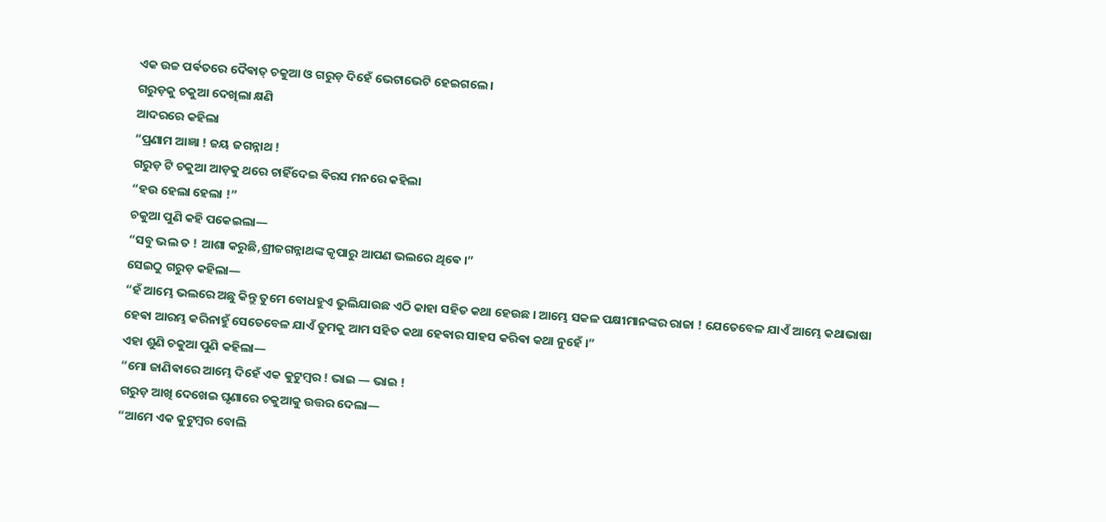ଏକ ଉଚ୍ଚ ପର୍ଵତରେ ଦୈଵାତ୍ ଚକୁଆ ଓ ଗରୁଡ଼ ଦିହେଁ ଭେଟାଭେଟି ହେଇଗଲେ ।
ଗରୁଡ଼କୁ ଚକୁଆ ଦେଖିଲା କ୍ଷଣି
ଆଦରରେ କହିଲା
“ପ୍ରଣାମ ଆଜ୍ଞା ! ଜୟ ଜଗନ୍ନାଥ !
ଗରୁଡ଼ ଟି ଚକୁଆ ଆଡ଼କୁ ଥରେ ଚାହିଁଦେଇ ଵିରସ ମନରେ କହିଲା
“ହଉ ହେଲା ହେଲା !”
ଚକୁଆ ପୁଣି କହି ପକେଇଲା—
“ସବୁ ଭଲ ତ ! ଆଶା କରୁଛି,ଶ୍ରୀଜଗନ୍ନାଥଙ୍କ କୃପାରୁ ଆପଣ ଭଲରେ ଥିଵେ ।”
ସେଇଠୁ ଗରୁଡ଼ କହିଲା—
“ହଁ ଆମ୍ଭେ ଭଲରେ ଅଛୁ କିନ୍ତୁ ତୁମେ ବୋଧହୁଏ ଭୁଲିଯାଉଛ ଏଠି କାହା ସହିତ କଥା ହେଉଛ । ଆମ୍ଭେ ସକଳ ପକ୍ଷୀମାନଙ୍କର ରାଜା ! ଯେତେବେଳ ଯାଏଁ ଆମ୍ଭେ କଥାଭାଷା ହେଵା ଆରମ୍ଭ କରିନାହୁଁ ସେତେବେଳ ଯାଏଁ ତୁମକୁ ଆମ ସହିତ କଥା ହେଵାର ସାହସ କରିଵା କଥା ନୁହେଁ ।”
ଏହା ଶୁଣି ଚକୁଆ ପୁଣି କହିଲା—
“ମୋ ଜାଣିଵାରେ ଆମ୍ଭେ ଦିହେଁ ଏକ କୁଟୁମ୍ବର ! ଭାଇ — ଭାଇ !
ଗରୁଡ଼ ଆଖି ଦେଖେଇ ଘୃଣାରେ ଚକୁଆକୁ ଉତ୍ତର ଦେଲା—
“ଆମେ ଏକ କୁଟୁମ୍ବର ବୋଲି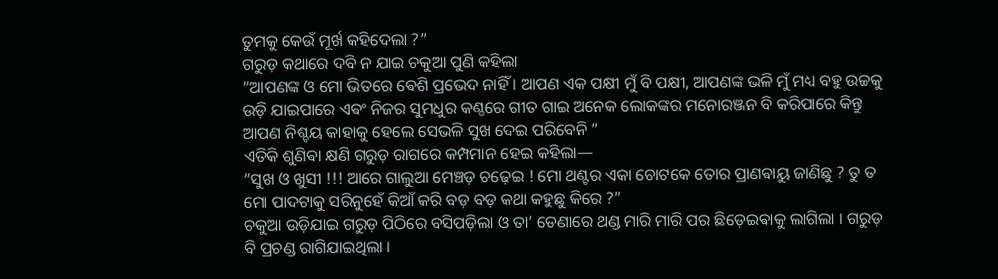ତୁମକୁ କେଉଁ ମୂର୍ଖ କହିଦେଲା ?”
ଗରୁଡ଼ କଥାରେ ଦବି ନ ଯାଇ ଚକୁଆ ପୁଣି କହିଲା
“ଆପଣଙ୍କ ଓ ମୋ ଭିତରେ ଵେଶି ପ୍ରଭେଦ ନାହିଁ । ଆପଣ ଏକ ପକ୍ଷୀ ମୁଁ ବି ପକ୍ଷୀ, ଆପଣଙ୍କ ଭଳି ମୁଁ ମଧ୍ୟ ବହୁ ଉଚ୍ଚକୁ ଉଡ଼ି ଯାଇପାରେ ଏଵଂ ନିଜର ସୁମଧୁର କଣ୍ଠରେ ଗୀତ ଗାଇ ଅନେକ ଲୋକଙ୍କର ମନୋରଞ୍ଜନ ବି କରିପାରେ କିନ୍ତୁ ଆପଣ ନିଶ୍ଚୟ କାହାକୁ ହେଲେ ସେଭଳି ସୁଖ ଦେଇ ପରିବେନି ”
ଏତିକି ଶୁଣିଵା କ୍ଷଣି ଗରୁଡ଼ ରାଗରେ କମ୍ପମାନ ହେଇ କହିଲା—
“ସୁଖ ଓ ଖୁସୀ !!! ଆରେ ଗାଲୁଆ ମେଞ୍ଚଡ଼ ଚଢ଼େଇ ! ମୋ ଥଣ୍ଟର ଏକା ଚୋଟକେ ତୋର ପ୍ରାଣଵାୟୁ ଜାଣିଛୁ ? ତୁ ତ ମୋ ପାଦଟାକୁ ସରିନୁହେଁ କିଆଁ କରି ବଡ଼ ବଡ଼ କଥା କହୁଛୁ କିରେ ?”
ଚକୁଆ ଉଡ଼ିଯାଇ ଗରୁଡ଼ ପିଠିରେ ବସିପଡ଼ିଲା ଓ ତା’ ଡେଣାରେ ଥଣ୍ଡ ମାରି ମାରି ପର ଛିଡ଼େଇଵାକୁ ଲାଗିଲା । ଗରୁଡ଼ ବି ପ୍ରଚଣ୍ଡ ରାଗିଯାଇଥିଲା ।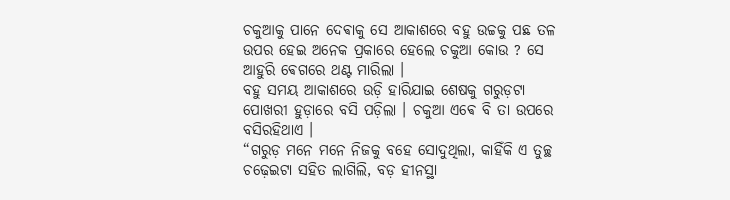ଚକୁଆକୁ ପାନେ ଦେଵାକୁ ସେ ଆକାଶରେ ବହୁ ଉଚ୍ଚକୁ ପଛ ତଳ ଉପର ହେଇ ଅନେକ ପ୍ରକାରେ ହେଲେ ଚକୁଆ କୋଉ ? ସେ ଆହୁରି ଵେଗରେ ଥଣ୍ଟ ମାରିଲା ।
ବହୁ ସମୟ ଆକାଶରେ ଉଡ଼ି ହାରିଯାଇ ଶେଷକୁ ଗରୁଡ଼ଟା ପୋଖରୀ ହୁଡ଼ାରେ ବସି ପଡ଼ିଲା । ଚକୁଆ ଏଵେ ବି ତା ଉପରେ ବସିରହିଥାଏ ।
“ଗରୁଡ଼ ମନେ ମନେ ନିଜକୁ ବହେ ସୋଦୁଥିଲା, କାହିଁକି ଏ ତୁଚ୍ଛ ଚଢ଼େଇଟା ସହିତ ଲାଗିଲି, ବଡ଼ ହୀନସ୍ଥା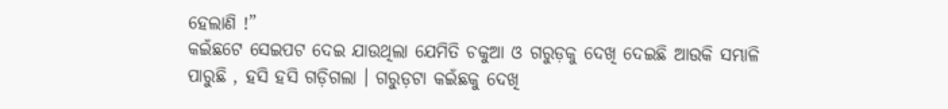ହେଲାଣି !”
କଇଁଛଟେ ସେଇପଟ ଦେଇ ଯାଉଥିଲା ଯେମିତି ଚକୁଆ ଓ ଗରୁଡ଼କୁ ଦେଖି ଦେଇଛି ଆଉକି ସମ୍ଭାଳି ପାରୁଛି , ହସି ହସି ଗଡ଼ିଗଲା । ଗରୁଡ଼ଟା କଇଁଛକୁ ଦେଖି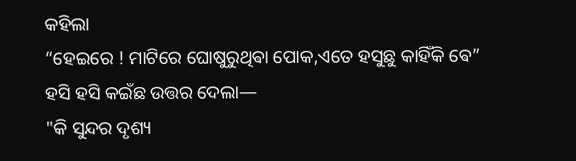କହିଲା
“ହେଇରେ ! ମାଟିରେ ଘୋଷୁରୁଥିଵା ପୋକ,ଏତେ ହସୁଛୁ କାହିଁକି ଵେ”
ହସି ହସି କଇଁଛ ଉତ୍ତର ଦେଲା—
"କି ସୁନ୍ଦର ଦୃଶ୍ୟ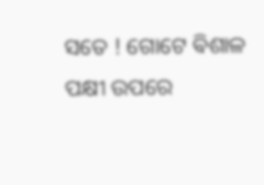ସତେ ! ଗୋଟେ ଵିଶାଳ ପକ୍ଷୀ ଉପରେ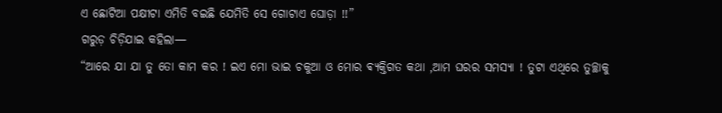ଏ ଛୋଟିଆ ପକ୍ଷୀଟା ଏମିତି ବଇଛି ଯେମିତି ସେ ଗୋଟାଏ ଘୋଡ଼ା !!”
ଗରୁଡ଼ ଚିଡ଼ିଯାଇ କହିଲା—
“ଆରେ ଯା ଯା ତୁ ତୋ କାମ କର ! ଇଏ ମୋ ଭାଇ ଚକୁଆ ଓ ମୋର ଵ୍ଯକ୍ତିଗତ କଥା ,ଆମ ଘରର ସମସ୍ଯା ! ତୁଟା ଏଥିରେ ତୁଚ୍ଛାକୁ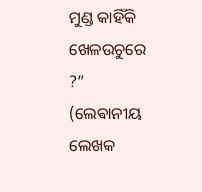ମୁଣ୍ଡ କାହିଁକି ଖେଳଉଚୁରେ ?”
(ଲେଵାନୀୟ ଲେଖକ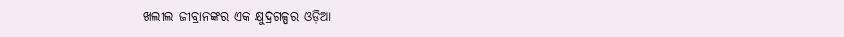ଖଲୀଲ ଜୀବ୍ରାନଙ୍କର ଏକ କ୍ଷୁଦ୍ରଗଳ୍ପର ଓଡ଼ିଆ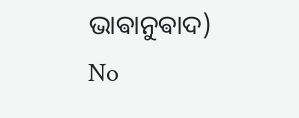ଭାଵାନୁଵାଦ)
No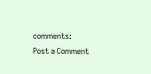comments:
Post a Comment